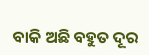ବାକି ଅଛି ବହୁତ ଦୂର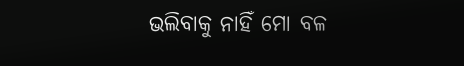ଭଲିବାକୁ ନାହିଁ ମୋ ବଳ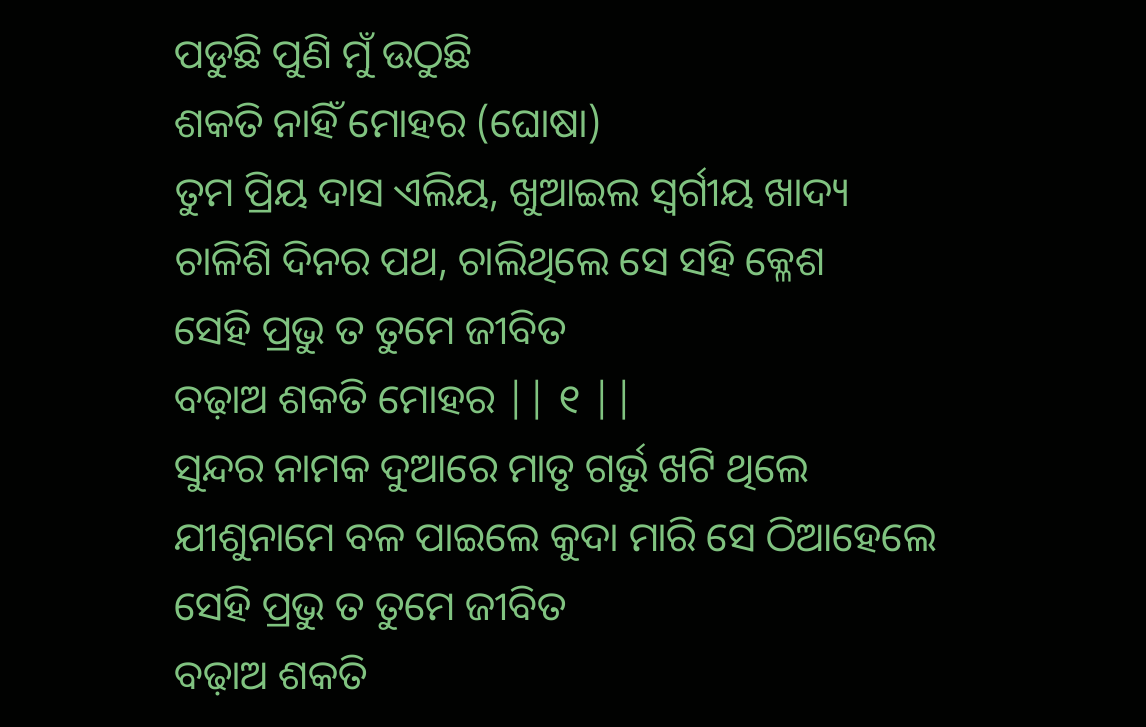ପଡୁଛି ପୁଣି ମୁଁ ଉଠୁଛି
ଶକତି ନାହିଁ ମୋହର (ଘୋଷା)
ତୁମ ପ୍ରିୟ ଦାସ ଏଲିୟ, ଖୁଆଇଲ ସ୍ଵର୍ଗୀୟ ଖାଦ୍ୟ
ଚାଳିଶି ଦିନର ପଥ, ଚାଲିଥିଲେ ସେ ସହି କ୍ଳେଶ
ସେହି ପ୍ରଭୁ ତ ତୁମେ ଜୀବିତ
ବଢ଼ାଅ ଶକତି ମୋହର || ୧ ||
ସୁନ୍ଦର ନାମକ ଦୁଆରେ ମାତୃ ଗର୍ଭୁ ଖଟି ଥିଲେ
ଯୀଶୁନାମେ ବଳ ପାଇଲେ କୁଦା ମାରି ସେ ଠିଆହେଲେ
ସେହି ପ୍ରଭୁ ତ ତୁମେ ଜୀବିତ
ବଢ଼ାଅ ଶକତି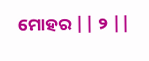ମୋହର || ୨ ||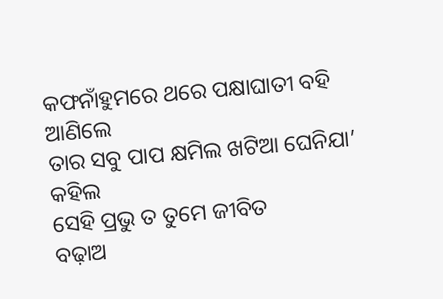କଫନାଁହୁମରେ ଥରେ ପକ୍ଷାଘାତୀ ବହି ଆଣିଲେ
ତାର ସବୁ ପାପ କ୍ଷମିଲ ଖଟିଆ ଘେନିଯା’ କହିଲ
ସେହି ପ୍ରଭୁ ତ ତୁମେ ଜୀବିତ
ବଢ଼ାଅ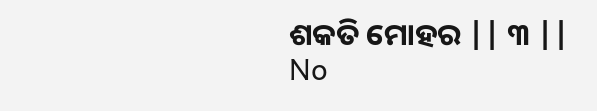ଶକତି ମୋହର || ୩ ||
No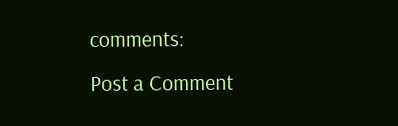comments:
Post a Comment